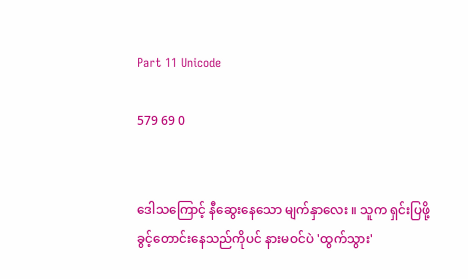Part 11 Unicode

579 69 0


ဒေါသကြောင့် နီဆွေးနေသော မျက်နှာလေး ။ သူက ရှင်းပြဖို့ ခွင့်တောင်းနေသည်ကိုပင် နားမဝင်ပဲ 'ထွက်သွား'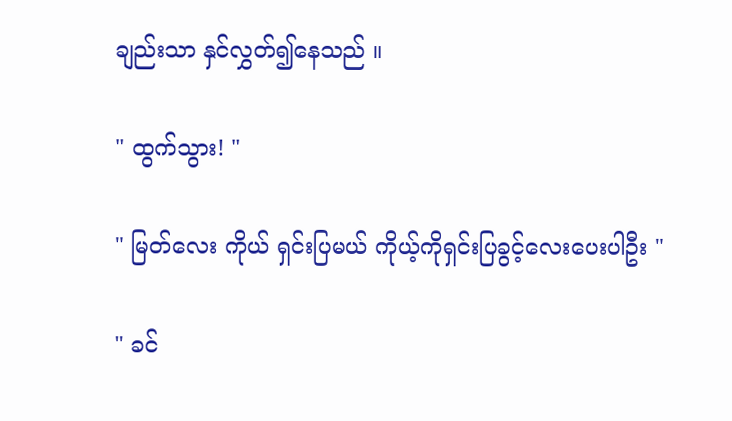ချည်းသာ နှင်လွှတ်၍နေသည် ။

" ထွက်သွား! "

" မြတ်လေး ကိုယ် ရှင်းပြမယ် ကိုယ့်ကိုရှင်းပြခွင့်လေးပေးပါဦး "

" ခင်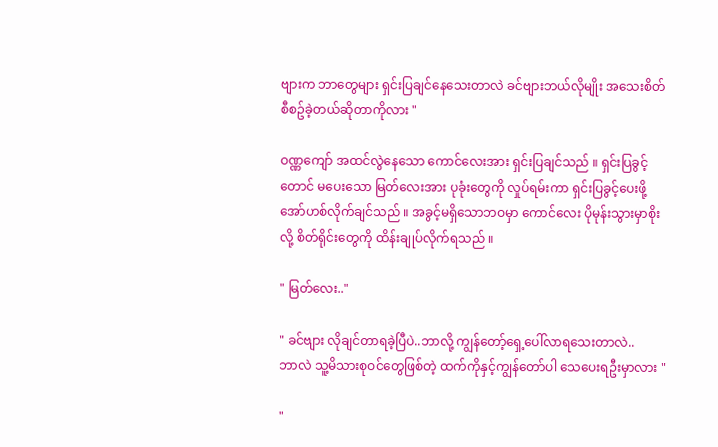ဗျားက ဘာတွေများ ရှင်းပြချင်နေသေးတာလဲ ခင်ဗျားဘယ်လိုမျိုး အသေးစိတ်စီစဥ်ခဲ့တယ်ဆိုတာကိုလား "

ဝဏ္ဏကျော် အထင်လွဲနေသော ကောင်လေးအား ရှင်းပြချင်သည် ။ ရှင်းပြခွင့်တောင် မပေးသော မြတ်လေးအား ပုခုံးတွေကို လှုပ်ရမ်းကာ ရှင်းပြခွင့်ပေးဖို့ အော်ဟစ်လိုက်ချင်သည် ။ အခွင့်မရှိသောဘဝမှာ ကောင်လေး ပိုမုန်းသွားမှာစိုးလို့ စိတ်ရိုင်းတွေကို ထိန်းချုပ်လိုက်ရသည် ။

" မြတ်လေး.."

" ခင်ဗျား လိုချင်တာရခဲ့ပြီပဲ..ဘာလို့ ကျွန်တော့်ရှေ့ပေါ်လာရသေးတာလဲ..
ဘာလဲ သူ့မိသားစုဝင်တွေဖြစ်တဲ့ ထက်ကိုနှင့်ကျွန်တော်ပါ သေပေးရဦးမှာလား "

"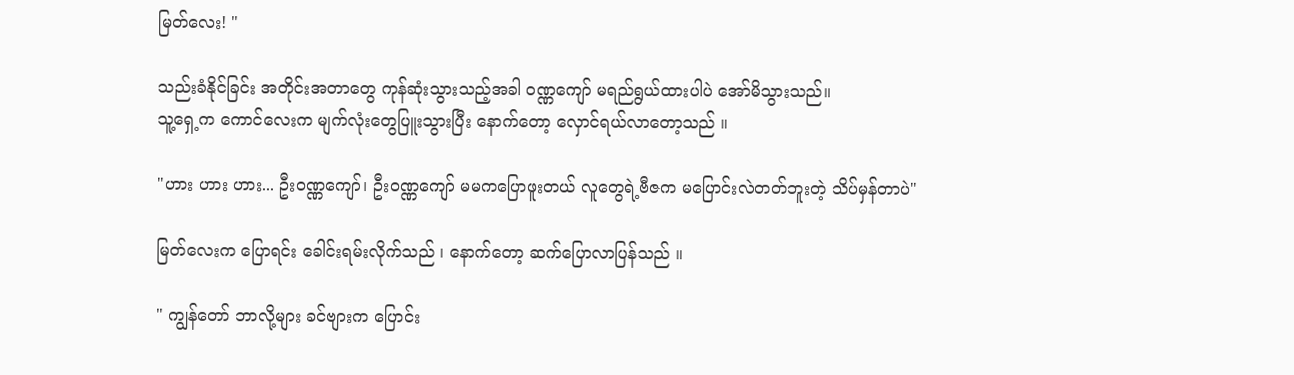မြတ်လေး! "

သည်းခံနိုင်ခြင်း အတိုင်းအတာတွေ ကုန်ဆုံးသွားသည့်အခါ ဝဏ္ဏကျော် မရည်ရွယ်ထားပါပဲ အော်မိသွားသည်။
သူ့ရှေ့က ကောင်လေးက မျက်လုံးတွေပြူးသွားပြီး နောက်တော့ လှောင်ရယ်လာတော့သည် ။

"ဟား ဟား ဟား... ဦးဝဏ္ဏကျော်၊ ဦးဝဏ္ဏကျော် မမကပြောဖူးတယ် လူတွေရဲ့ဗီဇက မပြောင်းလဲတတ်ဘူးတဲ့ သိပ်မှန်တာပဲ"

မြတ်လေးက ပြောရင်း ခေါင်းရမ်းလိုက်သည် ၊ နောက်တော့ ဆက်ပြောလာပြန်သည် ။

" ကျွန်တော် ဘာလို့များ ခင်ဗျားက ပြောင်း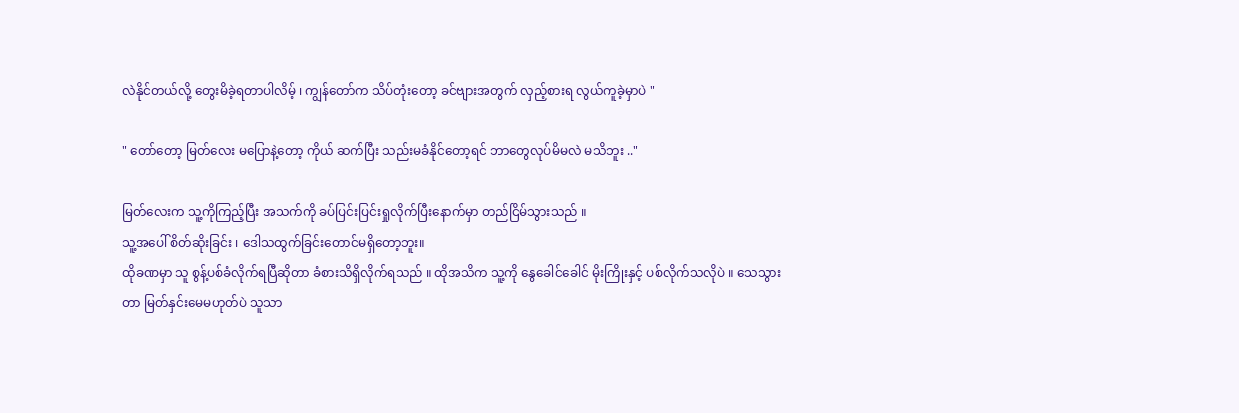လဲနိုင်တယ်လို့ တွေးမိခဲ့ရတာပါလိမ့် ၊ ကျွန်တော်က သိပ်တုံးတော့ ခင်ဗျားအတွက် လှည့်စားရ လွယ်ကူခဲ့မှာပဲ "

" တော်တော့ မြတ်လေး မပြောနဲ့တော့ ကိုယ် ဆက်ပြီး သည်းမခံနိုင်တော့ရင် ဘာတွေလုပ်မိမလဲ မသိဘူး .."

မြတ်လေးက သူ့ကိုကြည့်ပြီး အသက်ကို ခပ်ပြင်းပြင်းရှုလိုက်ပြီးနောက်မှာ တည်ငြိမ်သွားသည် ။
သူ့အပေါ် စိတ်ဆိုးခြင်း ၊ ဒေါသထွက်ခြင်းတောင်မရှိတော့ဘူး။
ထိုခဏမှာ သူ စွန့်ပစ်ခံလိုက်ရပြီဆိုတာ ခံစားသိရှိလိုက်ရသည် ။ ထိုအသိက သူ့ကို နွေခေါင်ခေါင် မိုးကြိုးနှင့် ပစ်လိုက်သလိုပဲ ။ သေသွားတာ မြတ်နှင်းမေမဟုတ်ပဲ သူသာ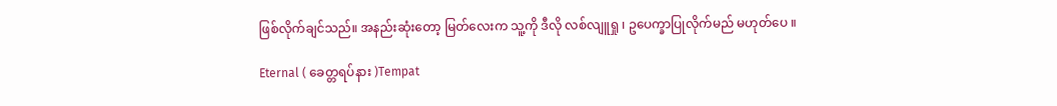ဖြစ်လိုက်ချင်သည်။ အနည်းဆုံးတော့ မြတ်လေးက သူ့ကို ဒီလို လစ်လျူရှု ၊ ဥပေက္ခာပြုလိုက်မည် မဟုတ်ပေ ။

Eternal ( ခေတ္တရပ်နား )Tempat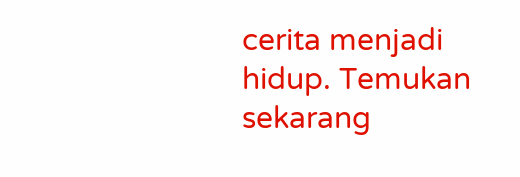cerita menjadi hidup. Temukan sekarang